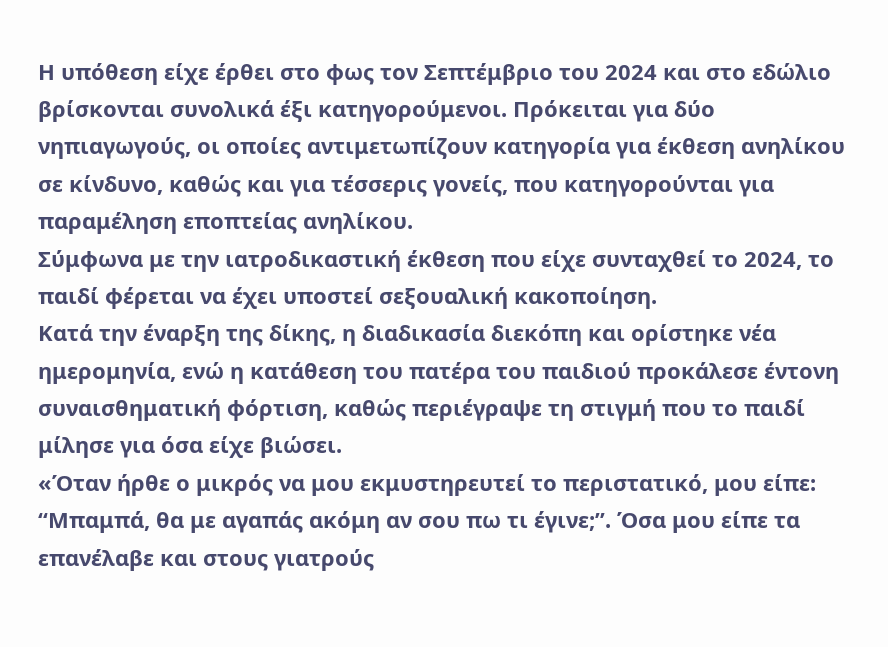Η υπόθεση είχε έρθει στο φως τον Σεπτέμβριο του 2024 και στο εδώλιο βρίσκονται συνολικά έξι κατηγορούμενοι. Πρόκειται για δύο νηπιαγωγούς, οι οποίες αντιμετωπίζουν κατηγορία για έκθεση ανηλίκου σε κίνδυνο, καθώς και για τέσσερις γονείς, που κατηγορούνται για παραμέληση εποπτείας ανηλίκου.
Σύμφωνα με την ιατροδικαστική έκθεση που είχε συνταχθεί το 2024, το παιδί φέρεται να έχει υποστεί σεξουαλική κακοποίηση.
Κατά την έναρξη της δίκης, η διαδικασία διεκόπη και ορίστηκε νέα ημερομηνία, ενώ η κατάθεση του πατέρα του παιδιού προκάλεσε έντονη συναισθηματική φόρτιση, καθώς περιέγραψε τη στιγμή που το παιδί μίλησε για όσα είχε βιώσει.
«Όταν ήρθε ο μικρός να μου εκμυστηρευτεί το περιστατικό, μου είπε: “Μπαμπά, θα με αγαπάς ακόμη αν σου πω τι έγινε;”. Όσα μου είπε τα επανέλαβε και στους γιατρούς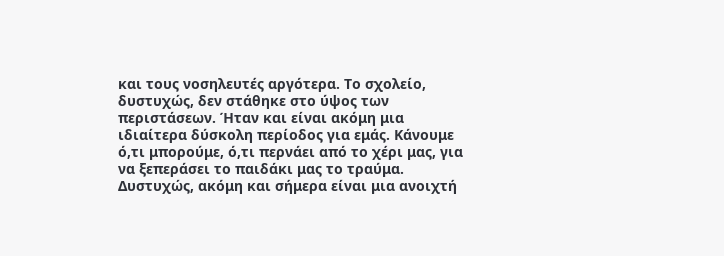και τους νοσηλευτές αργότερα. Το σχολείο, δυστυχώς, δεν στάθηκε στο ύψος των περιστάσεων. Ήταν και είναι ακόμη μια ιδιαίτερα δύσκολη περίοδος για εμάς. Κάνουμε ό,τι μπορούμε, ό,τι περνάει από το χέρι μας, για να ξεπεράσει το παιδάκι μας το τραύμα. Δυστυχώς, ακόμη και σήμερα είναι μια ανοιχτή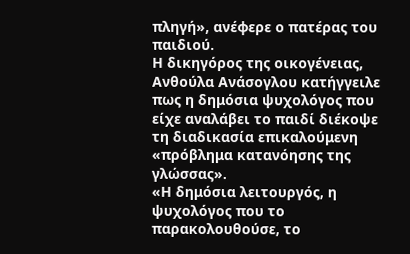πληγή», ανέφερε ο πατέρας του παιδιού.
Η δικηγόρος της οικογένειας, Ανθούλα Ανάσογλου κατήγγειλε πως η δημόσια ψυχολόγος που είχε αναλάβει το παιδί διέκοψε τη διαδικασία επικαλούμενη «πρόβλημα κατανόησης της γλώσσας».
«Η δημόσια λειτουργός, η ψυχολόγος που το παρακολουθούσε, το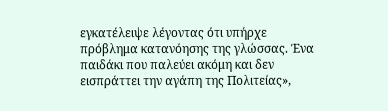εγκατέλειψε λέγοντας ότι υπήρχε πρόβλημα κατανόησης της γλώσσας. Ένα παιδάκι που παλεύει ακόμη και δεν εισπράττει την αγάπη της Πολιτείας»,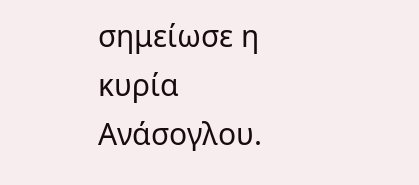σημείωσε η κυρία Ανάσογλου.